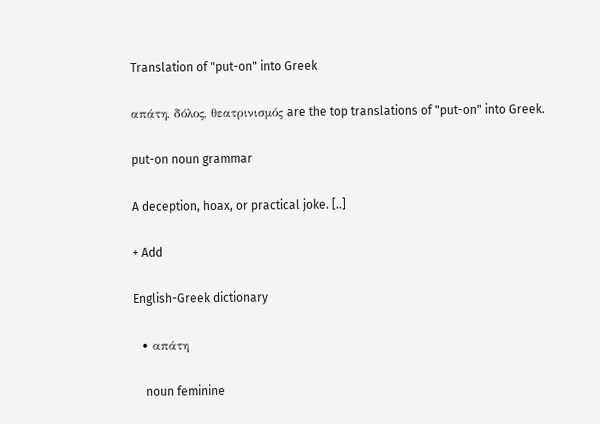Translation of "put-on" into Greek

απάτη, δόλος, θεατρινισμός are the top translations of "put-on" into Greek.

put-on noun grammar

A deception, hoax, or practical joke. [..]

+ Add

English-Greek dictionary

  • απάτη

    noun feminine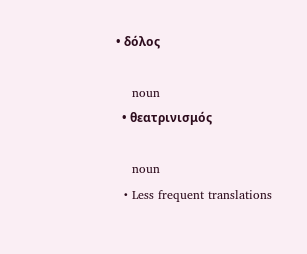• δόλος

    noun
  • θεατρινισμός

    noun
  • Less frequent translations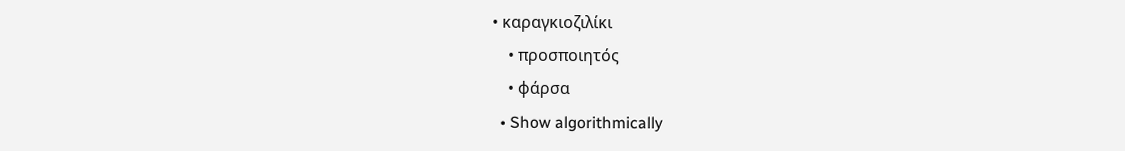• καραγκιοζιλίκι
    • προσποιητός
    • φάρσα
  • Show algorithmically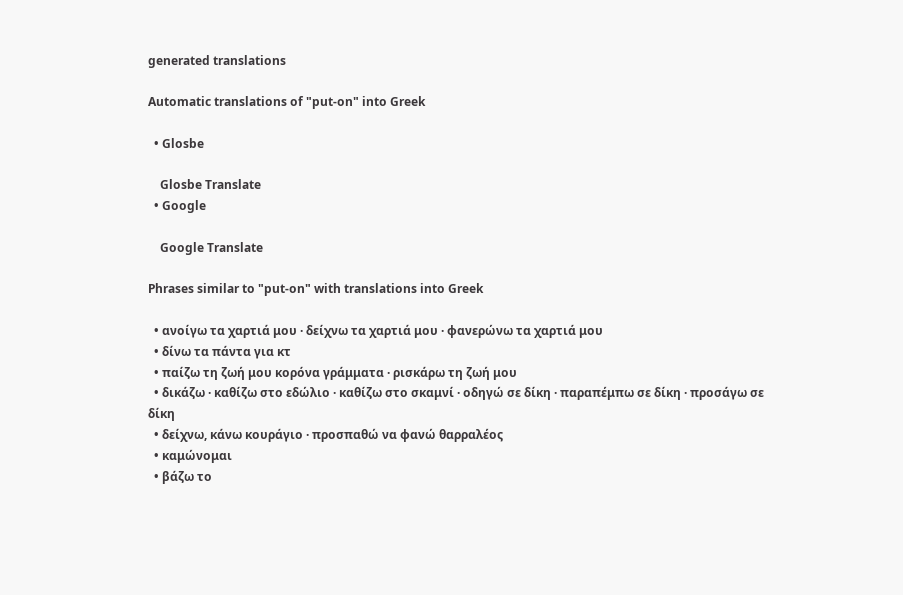generated translations

Automatic translations of "put-on" into Greek

  • Glosbe

    Glosbe Translate
  • Google

    Google Translate

Phrases similar to "put-on" with translations into Greek

  • ανοίγω τα χαρτιά μου · δείχνω τα χαρτιά μου · φανερώνω τα χαρτιά μου
  • δίνω τα πάντα για κτ
  • παίζω τη ζωή μου κορόνα γράμματα · ρισκάρω τη ζωή μου
  • δικάζω · καθίζω στο εδώλιο · καθίζω στο σκαμνί · οδηγώ σε δίκη · παραπέμπω σε δίκη · προσάγω σε δίκη
  • δείχνω, κάνω κουράγιο · προσπαθώ να φανώ θαρραλέος
  • καμώνομαι
  • βάζω το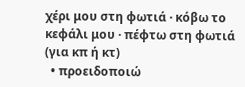χέρι μου στη φωτιά · κόβω το κεφάλι μου · πέφτω στη φωτιά (για κπ ή κτ)
  • προειδοποιώ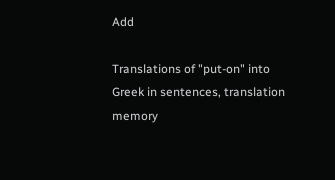Add

Translations of "put-on" into Greek in sentences, translation memory